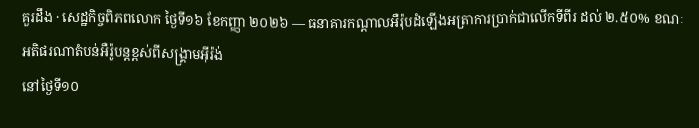គួរដឹង · សេដ្ឋកិច្ចពិភពលោក ថ្ងៃទី១៦ ខែកញ្ញា ២០២៦ — ធនាគារកណ្តាលអឺរ៉ុបដំឡើងអត្រាការប្រាក់ជាលើកទីពីរ ដល់ ២.៥០% ខណៈអតិផរណាតំបន់អឺរ៉ូបន្តខ្ពស់ពីសង្គ្រាមអ៊ីរ៉ង់
នៅថ្ងៃទី១០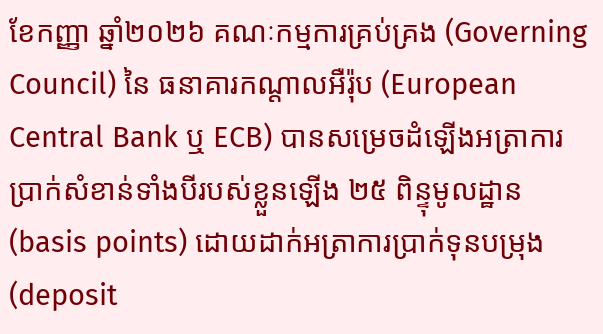ខែកញ្ញា ឆ្នាំ២០២៦ គណៈកម្មការគ្រប់គ្រង (Governing Council) នៃ ធនាគារកណ្តាលអឺរ៉ុប (European Central Bank ឬ ECB) បានសម្រេចដំឡើងអត្រាការប្រាក់សំខាន់ទាំងបីរបស់ខ្លួនឡើង ២៥ ពិន្ទុមូលដ្ឋាន (basis points) ដោយដាក់អត្រាការប្រាក់ទុនបម្រុង (deposit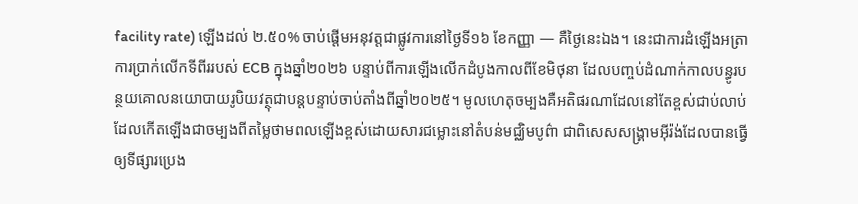facility rate) ឡើងដល់ ២.៥០% ចាប់ផ្តើមអនុវត្តជាផ្លូវការនៅថ្ងៃទី១៦ ខែកញ្ញា — គឺថ្ងៃនេះឯង។ នេះជាការដំឡើងអត្រាការប្រាក់លើកទីពីររបស់ ECB ក្នុងឆ្នាំ២០២៦ បន្ទាប់ពីការឡើងលើកដំបូងកាលពីខែមិថុនា ដែលបញ្ចប់ដំណាក់កាលបន្ធូរបន្ថយគោលនយោបាយរូបិយវត្ថុជាបន្តបន្ទាប់ចាប់តាំងពីឆ្នាំ២០២៥។ មូលហេតុចម្បងគឺអតិផរណាដែលនៅតែខ្ពស់ជាប់លាប់ ដែលកើតឡើងជាចម្បងពីតម្លៃថាមពលឡើងខ្ពស់ដោយសារជម្លោះនៅតំបន់មជ្ឈិមបូព៌ា ជាពិសេសសង្គ្រាមអ៊ីរ៉ង់ដែលបានធ្វើឲ្យទីផ្សារប្រេង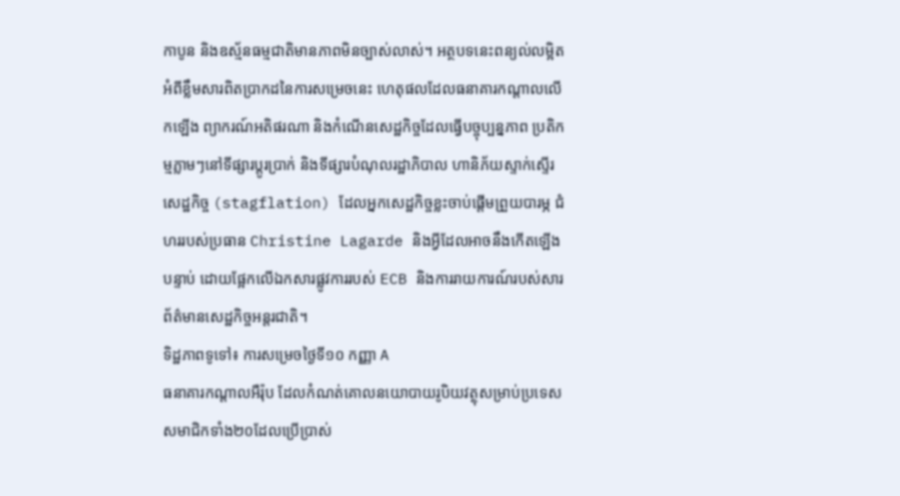កាបូន និងឧស្ម័នធម្មជាតិមានភាពមិនច្បាស់លាស់។ អត្ថបទនេះពន្យល់លម្អិតអំពីខ្លឹមសារពិតប្រាកដនៃការសម្រេចនេះ ហេតុផលដែលធនាគារកណ្តាលលើកឡើង ព្យាករណ៍អតិផរណា និងកំណើនសេដ្ឋកិច្ចដែលធ្វើបច្ចុប្បន្នភាព ប្រតិកម្មភ្លាមៗនៅទីផ្សារប្តូរប្រាក់ និងទីផ្សារបំណុលរដ្ឋាភិបាល ហានិភ័យស្ទាក់ស្ទើរសេដ្ឋកិច្ច (stagflation) ដែលអ្នកសេដ្ឋកិច្ចខ្លះចាប់ផ្តើមព្រួយបារម្ភ ជំហររបស់ប្រធាន Christine Lagarde និងអ្វីដែលអាចនឹងកើតឡើងបន្ទាប់ ដោយផ្អែកលើឯកសារផ្លូវការរបស់ ECB និងការរាយការណ៍របស់សារព័ត៌មានសេដ្ឋកិច្ចអន្តរជាតិ។
ទិដ្ឋភាពទូទៅ៖ ការសម្រេចថ្ងៃទី១០ កញ្ញា A
ធនាគារកណ្តាលអឺរ៉ុប ដែលកំណត់គោលនយោបាយរូបិយវត្ថុសម្រាប់ប្រទេសសមាជិកទាំង២០ដែលប្រើប្រាស់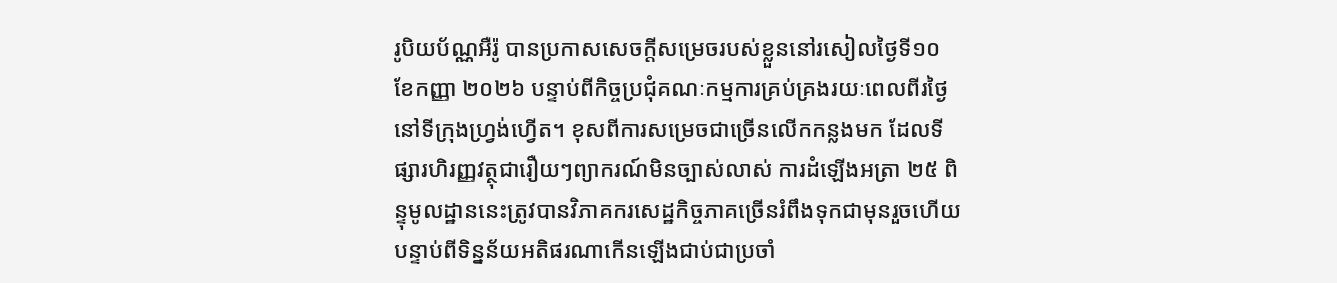រូបិយប័ណ្ណអឺរ៉ូ បានប្រកាសសេចក្តីសម្រេចរបស់ខ្លួននៅរសៀលថ្ងៃទី១០ ខែកញ្ញា ២០២៦ បន្ទាប់ពីកិច្ចប្រជុំគណៈកម្មការគ្រប់គ្រងរយៈពេលពីរថ្ងៃនៅទីក្រុងហ្វ្រង់ហ្វើត។ ខុសពីការសម្រេចជាច្រើនលើកកន្លងមក ដែលទីផ្សារហិរញ្ញវត្ថុជារឿយៗព្យាករណ៍មិនច្បាស់លាស់ ការដំឡើងអត្រា ២៥ ពិន្ទុមូលដ្ឋាននេះត្រូវបានវិភាគករសេដ្ឋកិច្ចភាគច្រើនរំពឹងទុកជាមុនរួចហើយ បន្ទាប់ពីទិន្នន័យអតិផរណាកើនឡើងជាប់ជាប្រចាំ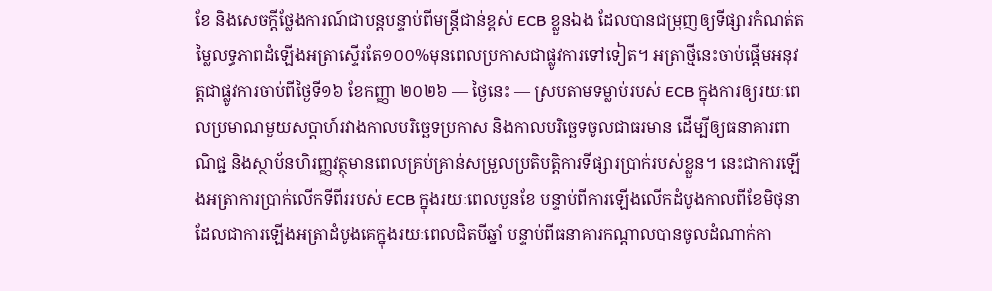ខែ និងសេចក្តីថ្លែងការណ៍ជាបន្តបន្ទាប់ពីមន្ត្រីជាន់ខ្ពស់ ECB ខ្លួនឯង ដែលបានជម្រុញឲ្យទីផ្សារកំណត់តម្លៃលទ្ធភាពដំឡើងអត្រាស្ទើរតែ១០០%មុនពេលប្រកាសជាផ្លូវការទៅទៀត។ អត្រាថ្មីនេះចាប់ផ្តើមអនុវត្តជាផ្លូវការចាប់ពីថ្ងៃទី១៦ ខែកញ្ញា ២០២៦ — ថ្ងៃនេះ — ស្របតាមទម្លាប់របស់ ECB ក្នុងការឲ្យរយៈពេលប្រមាណមួយសប្តាហ៍រវាងកាលបរិច្ឆេទប្រកាស និងកាលបរិច្ឆេទចូលជាធរមាន ដើម្បីឲ្យធនាគារពាណិជ្ជ និងស្ថាប័នហិរញ្ញវត្ថុមានពេលគ្រប់គ្រាន់សម្រួលប្រតិបត្តិការទីផ្សារប្រាក់របស់ខ្លួន។ នេះជាការឡើងអត្រាការប្រាក់លើកទីពីររបស់ ECB ក្នុងរយៈពេលបួនខែ បន្ទាប់ពីការឡើងលើកដំបូងកាលពីខែមិថុនា ដែលជាការឡើងអត្រាដំបូងគេក្នុងរយៈពេលជិតបីឆ្នាំ បន្ទាប់ពីធនាគារកណ្តាលបានចូលដំណាក់កា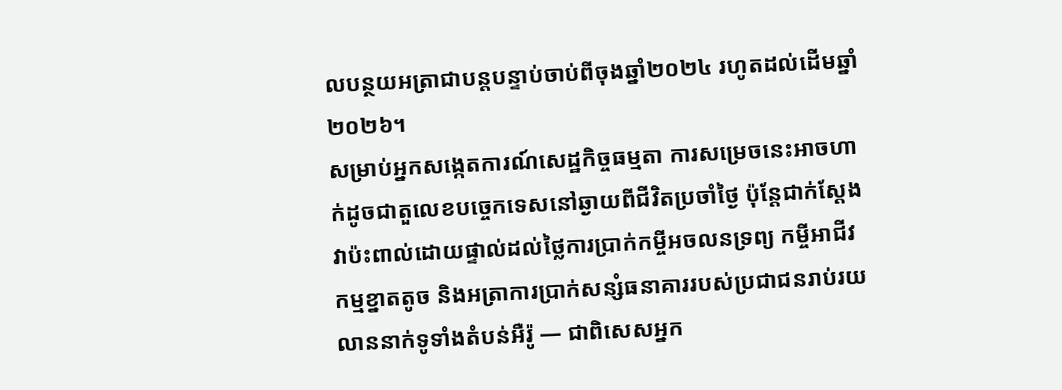លបន្ថយអត្រាជាបន្តបន្ទាប់ចាប់ពីចុងឆ្នាំ២០២៤ រហូតដល់ដើមឆ្នាំ២០២៦។
សម្រាប់អ្នកសង្កេតការណ៍សេដ្ឋកិច្ចធម្មតា ការសម្រេចនេះអាចហាក់ដូចជាតួលេខបច្ចេកទេសនៅឆ្ងាយពីជីវិតប្រចាំថ្ងៃ ប៉ុន្តែជាក់ស្តែងវាប៉ះពាល់ដោយផ្ទាល់ដល់ថ្លៃការប្រាក់កម្ចីអចលនទ្រព្យ កម្ចីអាជីវកម្មខ្នាតតូច និងអត្រាការប្រាក់សន្សំធនាគាររបស់ប្រជាជនរាប់រយលាននាក់ទូទាំងតំបន់អឺរ៉ូ — ជាពិសេសអ្នក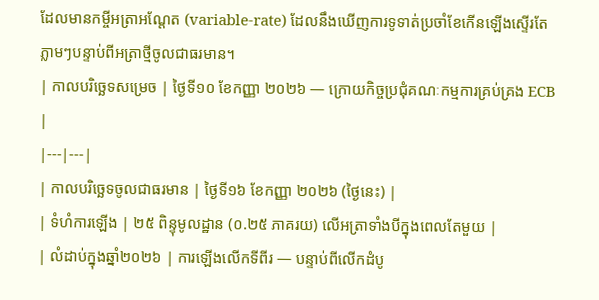ដែលមានកម្ចីអត្រាអណ្តែត (variable-rate) ដែលនឹងឃើញការទូទាត់ប្រចាំខែកើនឡើងស្ទើរតែភ្លាមៗបន្ទាប់ពីអត្រាថ្មីចូលជាធរមាន។
| កាលបរិច្ឆេទសម្រេច | ថ្ងៃទី១០ ខែកញ្ញា ២០២៦ — ក្រោយកិច្ចប្រជុំគណៈកម្មការគ្រប់គ្រង ECB |
|---|---|
| កាលបរិច្ឆេទចូលជាធរមាន | ថ្ងៃទី១៦ ខែកញ្ញា ២០២៦ (ថ្ងៃនេះ) |
| ទំហំការឡើង | ២៥ ពិន្ទុមូលដ្ឋាន (០.២៥ ភាគរយ) លើអត្រាទាំងបីក្នុងពេលតែមួយ |
| លំដាប់ក្នុងឆ្នាំ២០២៦ | ការឡើងលើកទីពីរ — បន្ទាប់ពីលើកដំបូ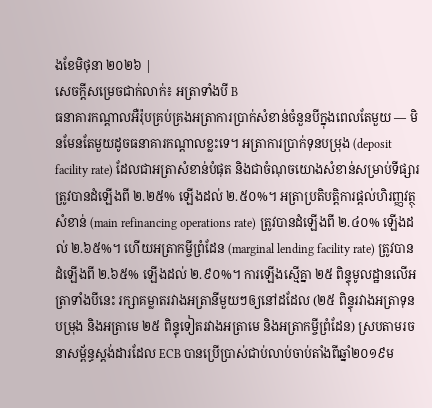ងខែមិថុនា ២០២៦ |
សេចក្តីសម្រេចជាក់លាក់៖ អត្រាទាំងបី B
ធនាគារកណ្តាលអឺរ៉ុបគ្រប់គ្រងអត្រាការប្រាក់សំខាន់ចំនួនបីក្នុងពេលតែមួយ — មិនមែនតែមួយដូចធនាគារកណ្តាលខ្លះទេ។ អត្រាការប្រាក់ទុនបម្រុង (deposit facility rate) ដែលជាអត្រាសំខាន់បំផុត និងជាចំណុចយោងសំខាន់សម្រាប់ទីផ្សារ ត្រូវបានដំឡើងពី ២.២៥% ឡើងដល់ ២.៥០%។ អត្រាប្រតិបត្តិការផ្តល់ហិរញ្ញវត្ថុសំខាន់ (main refinancing operations rate) ត្រូវបានដំឡើងពី ២.៤០% ឡើងដល់ ២.៦៥%។ ហើយអត្រាកម្ចីព្រំដែន (marginal lending facility rate) ត្រូវបានដំឡើងពី ២.៦៥% ឡើងដល់ ២.៩០%។ ការឡើងស្មើគ្នា ២៥ ពិន្ទុមូលដ្ឋានលើអត្រាទាំងបីនេះ រក្សាគម្លាតរវាងអត្រានីមួយៗឲ្យនៅដដែល (២៥ ពិន្ទុរវាងអត្រាទុនបម្រុង និងអត្រាមេ ២៥ ពិន្ទុទៀតរវាងអត្រាមេ និងអត្រាកម្ចីព្រំដែន) ស្របតាមរចនាសម្ព័ន្ធស្តង់ដារដែល ECB បានប្រើប្រាស់ជាប់លាប់ចាប់តាំងពីឆ្នាំ២០១៩ម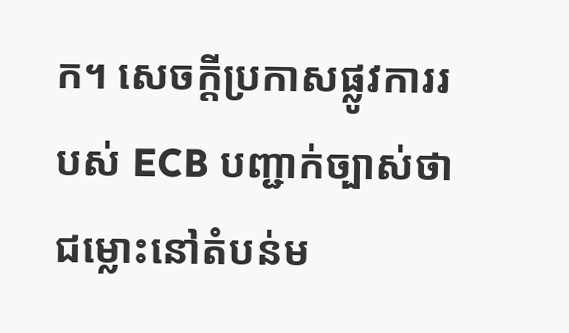ក។ សេចក្តីប្រកាសផ្លូវការរបស់ ECB បញ្ជាក់ច្បាស់ថា ជម្លោះនៅតំបន់ម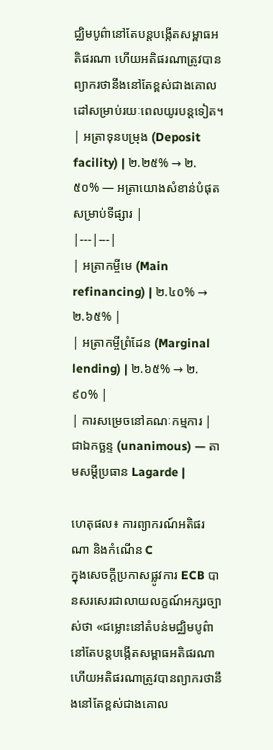ជ្ឈិមបូព៌ានៅតែបន្តបង្កើតសម្ពាធអតិផរណា ហើយអតិផរណាត្រូវបានព្យាករថានឹងនៅតែខ្ពស់ជាងគោលដៅសម្រាប់រយៈពេលយូរបន្តទៀត។
| អត្រាទុនបម្រុង (Deposit facility) | ២.២៥% → ២.៥០% — អត្រាយោងសំខាន់បំផុតសម្រាប់ទីផ្សារ |
|---|---|
| អត្រាកម្ចីមេ (Main refinancing) | ២.៤០% → ២.៦៥% |
| អត្រាកម្ចីព្រំដែន (Marginal lending) | ២.៦៥% → ២.៩០% |
| ការសម្រេចនៅគណៈកម្មការ | ជាឯកច្ឆន្ទ (unanimous) — តាមសម្តីប្រធាន Lagarde |

ហេតុផល៖ ការព្យាករណ៍អតិផរណា និងកំណើន C
ក្នុងសេចក្តីប្រកាសផ្លូវការ ECB បានសរសេរជាលាយលក្ខណ៍អក្សរច្បាស់ថា «ជម្លោះនៅតំបន់មជ្ឈិមបូព៌ានៅតែបន្តបង្កើតសម្ពាធអតិផរណា ហើយអតិផរណាត្រូវបានព្យាករថានឹងនៅតែខ្ពស់ជាងគោល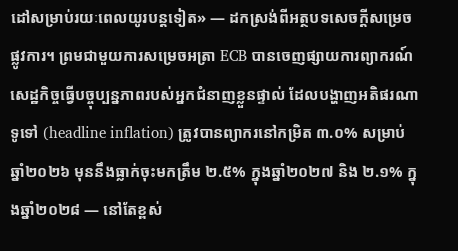ដៅសម្រាប់រយៈពេលយូរបន្តទៀត» — ដកស្រង់ពីអត្ថបទសេចក្តីសម្រេចផ្លូវការ។ ព្រមជាមួយការសម្រេចអត្រា ECB បានចេញផ្សាយការព្យាករណ៍សេដ្ឋកិច្ចធ្វើបច្ចុប្បន្នភាពរបស់អ្នកជំនាញខ្លួនផ្ទាល់ ដែលបង្ហាញអតិផរណាទូទៅ (headline inflation) ត្រូវបានព្យាករនៅកម្រិត ៣.០% សម្រាប់ឆ្នាំ២០២៦ មុននឹងធ្លាក់ចុះមកត្រឹម ២.៥% ក្នុងឆ្នាំ២០២៧ និង ២.១% ក្នុងឆ្នាំ២០២៨ — នៅតែខ្ពស់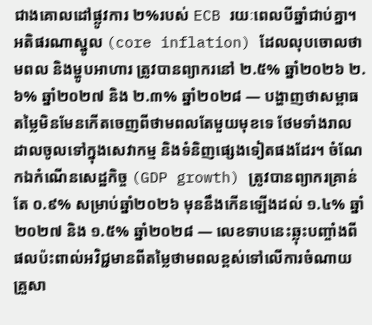ជាងគោលដៅផ្លូវការ ២%របស់ ECB រយៈពេលបីឆ្នាំជាប់គ្នា។ អតិផរណាស្នូល (core inflation) ដែលលុបចោលថាមពល និងម្ហូបអាហារ ត្រូវបានព្យាករនៅ ២.៥% ឆ្នាំ២០២៦ ២.៦% ឆ្នាំ២០២៧ និង ២.៣% ឆ្នាំ២០២៨ — បង្ហាញថាសម្ពាធតម្លៃមិនមែនកើតចេញពីថាមពលតែមួយមុខទេ ថែមទាំងរាលដាលចូលទៅក្នុងសេវាកម្ម និងទំនិញផ្សេងទៀតផងដែរ។ ចំណែកឯកំណើនសេដ្ឋកិច្ច (GDP growth) ត្រូវបានព្យាករគ្រាន់តែ ០.៩% សម្រាប់ឆ្នាំ២០២៦ មុននឹងកើនឡើងដល់ ១.៤% ឆ្នាំ២០២៧ និង ១.៥% ឆ្នាំ២០២៨ — លេខទាបនេះឆ្លុះបញ្ចាំងពីផលប៉ះពាល់អវិជ្ជមានពីតម្លៃថាមពលខ្ពស់ទៅលើការចំណាយគ្រួសា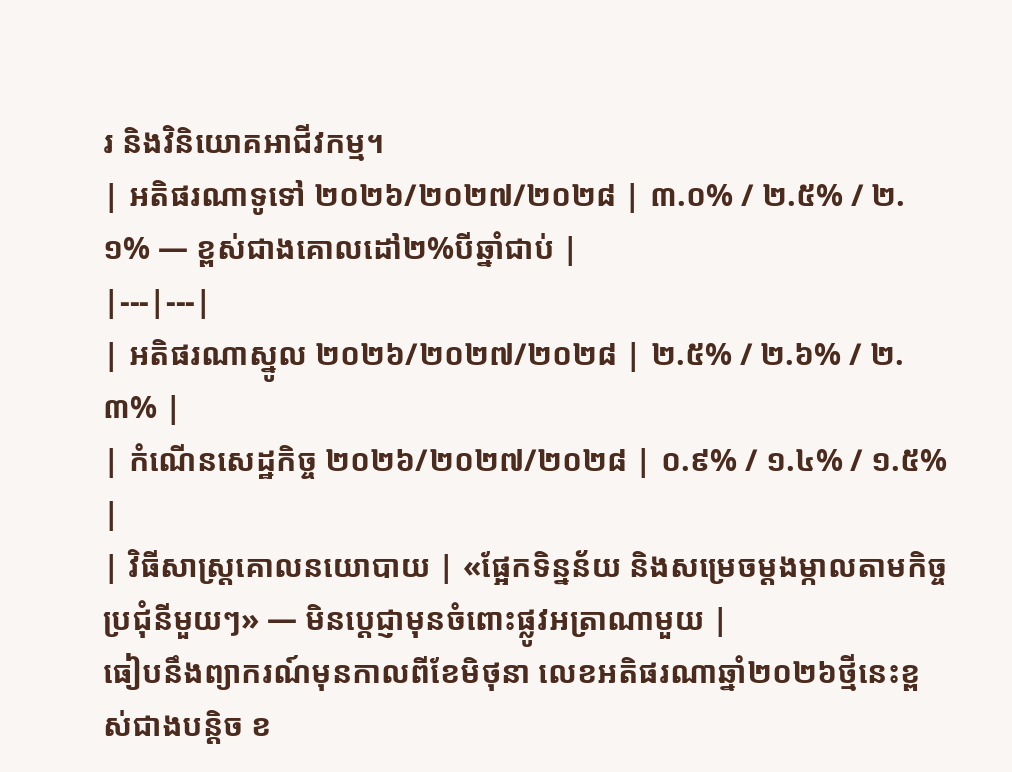រ និងវិនិយោគអាជីវកម្ម។
| អតិផរណាទូទៅ ២០២៦/២០២៧/២០២៨ | ៣.០% / ២.៥% / ២.១% — ខ្ពស់ជាងគោលដៅ២%បីឆ្នាំជាប់ |
|---|---|
| អតិផរណាស្នូល ២០២៦/២០២៧/២០២៨ | ២.៥% / ២.៦% / ២.៣% |
| កំណើនសេដ្ឋកិច្ច ២០២៦/២០២៧/២០២៨ | ០.៩% / ១.៤% / ១.៥% |
| វិធីសាស្ត្រគោលនយោបាយ | «ផ្អែកទិន្នន័យ និងសម្រេចម្តងម្កាលតាមកិច្ចប្រជុំនីមួយៗ» — មិនប្តេជ្ញាមុនចំពោះផ្លូវអត្រាណាមួយ |
ធៀបនឹងព្យាករណ៍មុនកាលពីខែមិថុនា លេខអតិផរណាឆ្នាំ២០២៦ថ្មីនេះខ្ពស់ជាងបន្តិច ខ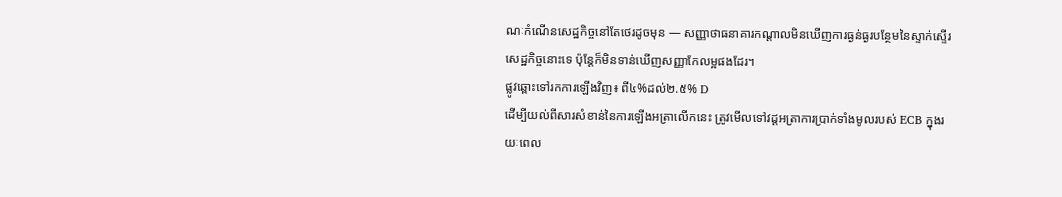ណៈកំណើនសេដ្ឋកិច្ចនៅតែថេរដូចមុន — សញ្ញាថាធនាគារកណ្តាលមិនឃើញការធ្ងន់ធ្ងរបន្ថែមនៃស្ទាក់ស្ទើរសេដ្ឋកិច្ចនោះទេ ប៉ុន្តែក៏មិនទាន់ឃើញសញ្ញាកែលម្អផងដែរ។
ផ្លូវឆ្ពោះទៅរកការឡើងវិញ៖ ពី៤%ដល់២.៥% D
ដើម្បីយល់ពីសារសំខាន់នៃការឡើងអត្រាលើកនេះ ត្រូវមើលទៅវដ្តអត្រាការប្រាក់ទាំងមូលរបស់ ECB ក្នុងរយៈពេល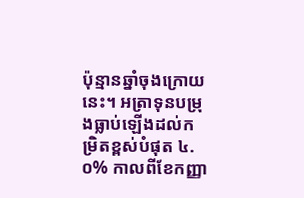ប៉ុន្មានឆ្នាំចុងក្រោយនេះ។ អត្រាទុនបម្រុងធ្លាប់ឡើងដល់កម្រិតខ្ពស់បំផុត ៤.០% កាលពីខែកញ្ញា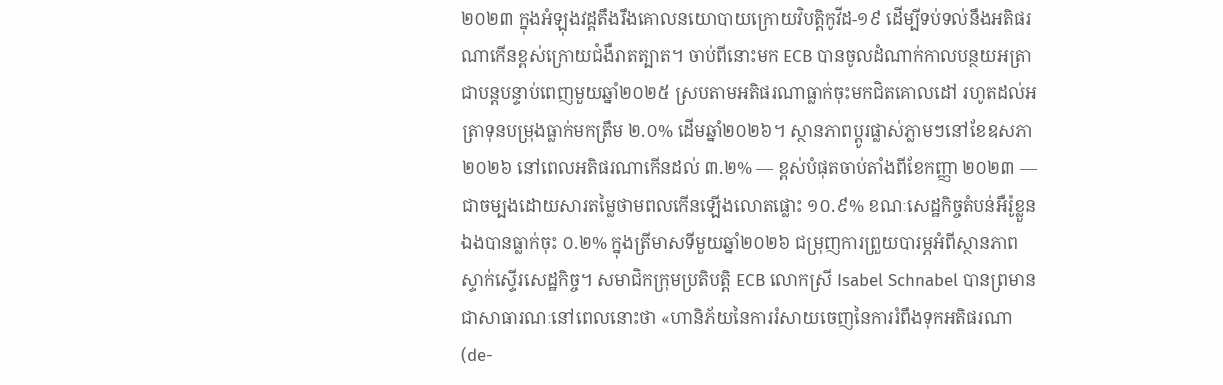២០២៣ ក្នុងអំឡុងវដ្តតឹងរឹងគោលនយោបាយក្រោយវិបត្តិកូវីដ-១៩ ដើម្បីទប់ទល់នឹងអតិផរណាកើនខ្ពស់ក្រោយជំងឺរាតត្បាត។ ចាប់ពីនោះមក ECB បានចូលដំណាក់កាលបន្ថយអត្រាជាបន្តបន្ទាប់ពេញមួយឆ្នាំ២០២៥ ស្របតាមអតិផរណាធ្លាក់ចុះមកជិតគោលដៅ រហូតដល់អត្រាទុនបម្រុងធ្លាក់មកត្រឹម ២.០% ដើមឆ្នាំ២០២៦។ ស្ថានភាពប្តូរផ្លាស់ភ្លាមៗនៅខែឧសភា ២០២៦ នៅពេលអតិផរណាកើនដល់ ៣.២% — ខ្ពស់បំផុតចាប់តាំងពីខែកញ្ញា ២០២៣ — ជាចម្បងដោយសារតម្លៃថាមពលកើនឡើងលោតផ្លោះ ១០.៩% ខណៈសេដ្ឋកិច្ចតំបន់អឺរ៉ូខ្លួនឯងបានធ្លាក់ចុះ ០.២% ក្នុងត្រីមាសទីមួយឆ្នាំ២០២៦ ជម្រុញការព្រួយបារម្ភអំពីស្ថានភាពស្ទាក់ស្ទើរសេដ្ឋកិច្ច។ សមាជិកក្រុមប្រតិបត្តិ ECB លោកស្រី Isabel Schnabel បានព្រមានជាសាធារណៈនៅពេលនោះថា «ហានិភ័យនៃការរំសាយចេញនៃការរំពឹងទុកអតិផរណា (de-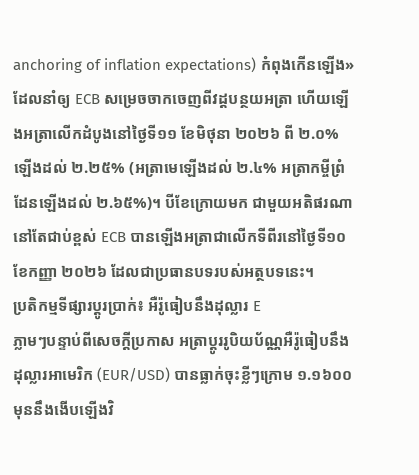anchoring of inflation expectations) កំពុងកើនឡើង» ដែលនាំឲ្យ ECB សម្រេចចាកចេញពីវដ្តបន្ថយអត្រា ហើយឡើងអត្រាលើកដំបូងនៅថ្ងៃទី១១ ខែមិថុនា ២០២៦ ពី ២.០% ឡើងដល់ ២.២៥% (អត្រាមេឡើងដល់ ២.៤% អត្រាកម្ចីព្រំដែនឡើងដល់ ២.៦៥%)។ បីខែក្រោយមក ជាមួយអតិផរណានៅតែជាប់ខ្ពស់ ECB បានឡើងអត្រាជាលើកទីពីរនៅថ្ងៃទី១០ ខែកញ្ញា ២០២៦ ដែលជាប្រធានបទរបស់អត្ថបទនេះ។
ប្រតិកម្មទីផ្សារប្តូរប្រាក់៖ អឺរ៉ូធៀបនឹងដុល្លារ E
ភ្លាមៗបន្ទាប់ពីសេចក្តីប្រកាស អត្រាប្តូររូបិយប័ណ្ណអឺរ៉ូធៀបនឹងដុល្លារអាមេរិក (EUR/USD) បានធ្លាក់ចុះខ្លីៗក្រោម ១.១៦០០ មុននឹងងើបឡើងវិ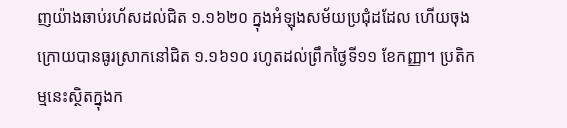ញយ៉ាងឆាប់រហ័សដល់ជិត ១.១៦២០ ក្នុងអំឡុងសម័យប្រជុំដដែល ហើយចុងក្រោយបានធូរស្រាកនៅជិត ១.១៦១០ រហូតដល់ព្រឹកថ្ងៃទី១១ ខែកញ្ញា។ ប្រតិកម្មនេះស្ថិតក្នុងក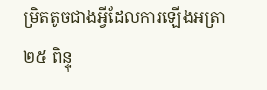ម្រិតតូចជាងអ្វីដែលការឡើងអត្រា ២៥ ពិន្ទុ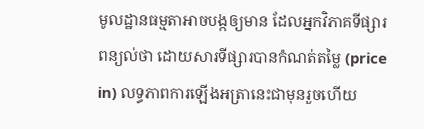មូលដ្ឋានធម្មតាអាចបង្កឲ្យមាន ដែលអ្នកវិភាគទីផ្សារពន្យល់ថា ដោយសារទីផ្សារបានកំណត់តម្លៃ (price in) លទ្ធភាពការឡើងអត្រានេះជាមុនរួចហើយ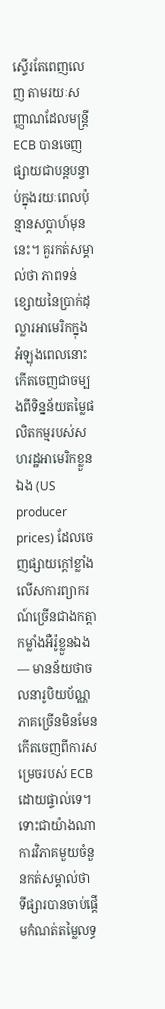ស្ទើរតែពេញលេញ តាមរយៈសញ្ញាណដែលមន្ត្រី ECB បានចេញផ្សាយជាបន្តបន្ទាប់ក្នុងរយៈពេលប៉ុន្មានសប្តាហ៍មុននេះ។ គួរកត់សម្គាល់ថា ភាពទន់ខ្សោយនៃប្រាក់ដុល្លារអាមេរិកក្នុងអំឡុងពេលនោះ កើតចេញជាចម្បងពីទិន្នន័យតម្លៃផលិតកម្មរបស់សហរដ្ឋអាមេរិកខ្លួនឯង (US producer prices) ដែលចេញផ្សាយក្តៅខ្លាំងលើសការព្យាករណ៍ច្រើនជាងកត្តាកម្លាំងអឺរ៉ូខ្លួនឯង — មានន័យថាចលនារូបិយប័ណ្ណភាគច្រើនមិនមែនកើតចេញពីការសម្រេចរបស់ ECB ដោយផ្ទាល់ទេ។ ទោះជាយ៉ាងណា ការវិភាគមួយចំនួនកត់សម្គាល់ថា ទីផ្សារបានចាប់ផ្តើមកំណត់តម្លៃលទ្ធ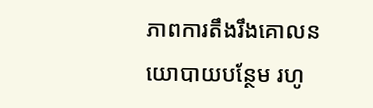ភាពការតឹងរឹងគោលនយោបាយបន្ថែម រហូ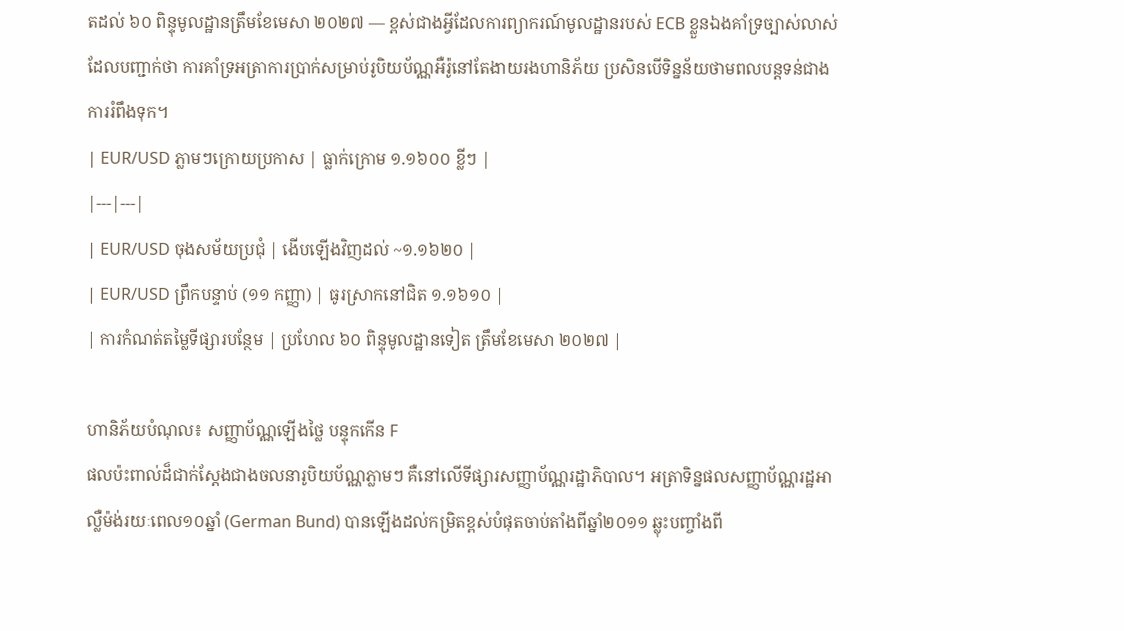តដល់ ៦០ ពិន្ទុមូលដ្ឋានត្រឹមខែមេសា ២០២៧ — ខ្ពស់ជាងអ្វីដែលការព្យាករណ៍មូលដ្ឋានរបស់ ECB ខ្លួនឯងគាំទ្រច្បាស់លាស់ ដែលបញ្ជាក់ថា ការគាំទ្រអត្រាការប្រាក់សម្រាប់រូបិយប័ណ្ណអឺរ៉ូនៅតែងាយរងហានិភ័យ ប្រសិនបើទិន្នន័យថាមពលបន្តទន់ជាងការរំពឹងទុក។
| EUR/USD ភ្លាមៗក្រោយប្រកាស | ធ្លាក់ក្រោម ១.១៦០០ ខ្លីៗ |
|---|---|
| EUR/USD ចុងសម័យប្រជុំ | ងើបឡើងវិញដល់ ~១.១៦២០ |
| EUR/USD ព្រឹកបន្ទាប់ (១១ កញ្ញា) | ធូរស្រាកនៅជិត ១.១៦១០ |
| ការកំណត់តម្លៃទីផ្សារបន្ថែម | ប្រហែល ៦០ ពិន្ទុមូលដ្ឋានទៀត ត្រឹមខែមេសា ២០២៧ |

ហានិភ័យបំណុល៖ សញ្ញាប័ណ្ណឡើងថ្លៃ បន្ទុកកើន F
ផលប៉ះពាល់ដ៏ជាក់ស្តែងជាងចលនារូបិយប័ណ្ណភ្លាមៗ គឺនៅលើទីផ្សារសញ្ញាប័ណ្ណរដ្ឋាភិបាល។ អត្រាទិន្នផលសញ្ញាប័ណ្ណរដ្ឋអាល្លឺម៉ង់រយៈពេល១០ឆ្នាំ (German Bund) បានឡើងដល់កម្រិតខ្ពស់បំផុតចាប់តាំងពីឆ្នាំ២០១១ ឆ្លុះបញ្ចាំងពី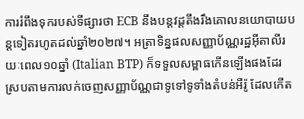ការរំពឹងទុករបស់ទីផ្សារថា ECB នឹងបន្តវដ្តតឹងរឹងគោលនយោបាយបន្តទៀតរហូតដល់ឆ្នាំ២០២៧។ អត្រាទិន្នផលសញ្ញាប័ណ្ណរដ្ឋអ៊ីតាលីរយៈពេល១០ឆ្នាំ (Italian BTP) ក៏ទទួលសម្ពាធកើនឡើងផងដែរ ស្របតាមការលក់ចេញសញ្ញាប័ណ្ណជាទូទៅទូទាំងតំបន់អឺរ៉ូ ដែលកើត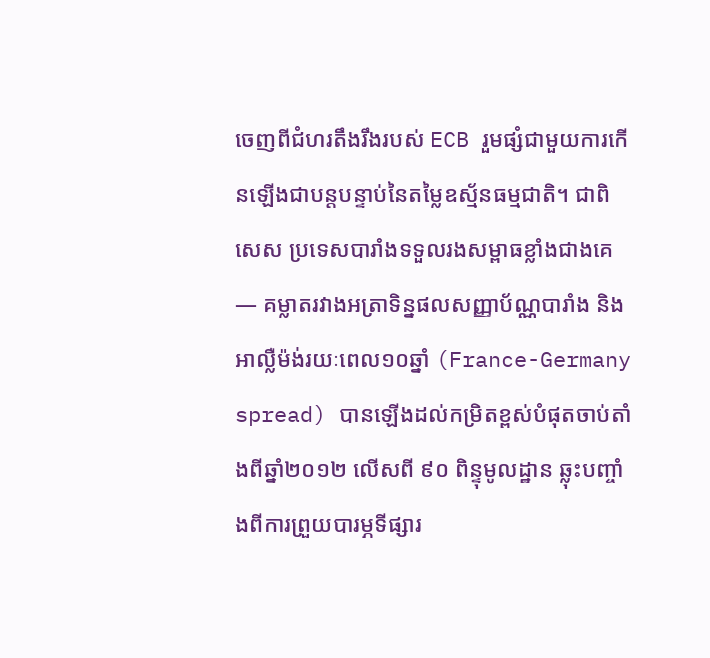ចេញពីជំហរតឹងរឹងរបស់ ECB រួមផ្សំជាមួយការកើនឡើងជាបន្តបន្ទាប់នៃតម្លៃឧស្ម័នធម្មជាតិ។ ជាពិសេស ប្រទេសបារាំងទទួលរងសម្ពាធខ្លាំងជាងគេ — គម្លាតរវាងអត្រាទិន្នផលសញ្ញាប័ណ្ណបារាំង និងអាល្លឺម៉ង់រយៈពេល១០ឆ្នាំ (France-Germany spread) បានឡើងដល់កម្រិតខ្ពស់បំផុតចាប់តាំងពីឆ្នាំ២០១២ លើសពី ៩០ ពិន្ទុមូលដ្ឋាន ឆ្លុះបញ្ចាំងពីការព្រួយបារម្ភទីផ្សារ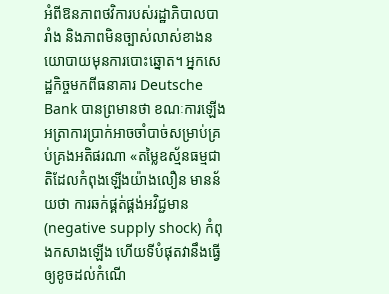អំពីឱនភាពថវិការបស់រដ្ឋាភិបាលបារាំង និងភាពមិនច្បាស់លាស់ខាងនយោបាយមុនការបោះឆ្នោត។ អ្នកសេដ្ឋកិច្ចមកពីធនាគារ Deutsche Bank បានព្រមានថា ខណៈការឡើងអត្រាការប្រាក់អាចចាំបាច់សម្រាប់គ្រប់គ្រងអតិផរណា «តម្លៃឧស្ម័នធម្មជាតិដែលកំពុងឡើងយ៉ាងលឿន មានន័យថា ការឆក់ផ្គត់ផ្គង់អវិជ្ជមាន (negative supply shock) កំពុងកសាងឡើង ហើយទីបំផុតវានឹងធ្វើឲ្យខូចដល់កំណើ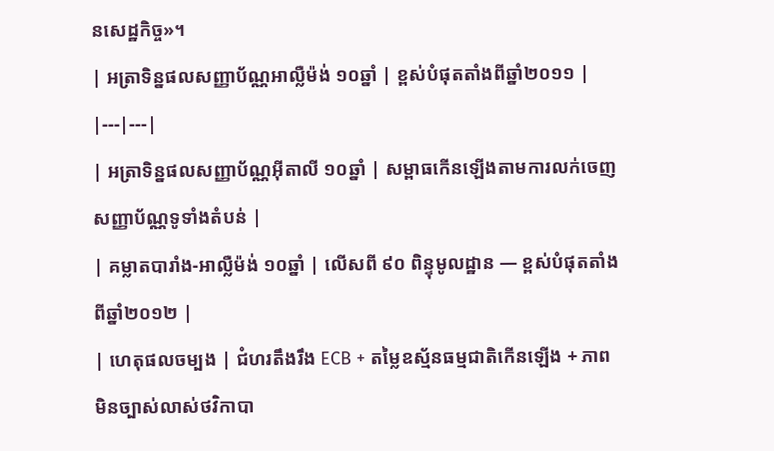នសេដ្ឋកិច្ច»។
| អត្រាទិន្នផលសញ្ញាប័ណ្ណអាល្លឺម៉ង់ ១០ឆ្នាំ | ខ្ពស់បំផុតតាំងពីឆ្នាំ២០១១ |
|---|---|
| អត្រាទិន្នផលសញ្ញាប័ណ្ណអ៊ីតាលី ១០ឆ្នាំ | សម្ពាធកើនឡើងតាមការលក់ចេញសញ្ញាប័ណ្ណទូទាំងតំបន់ |
| គម្លាតបារាំង-អាល្លឺម៉ង់ ១០ឆ្នាំ | លើសពី ៩០ ពិន្ទុមូលដ្ឋាន — ខ្ពស់បំផុតតាំងពីឆ្នាំ២០១២ |
| ហេតុផលចម្បង | ជំហរតឹងរឹង ECB + តម្លៃឧស្ម័នធម្មជាតិកើនឡើង + ភាពមិនច្បាស់លាស់ថវិកាបា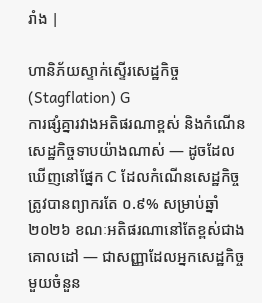រាំង |

ហានិភ័យស្ទាក់ស្ទើរសេដ្ឋកិច្ច (Stagflation) G
ការផ្សំគ្នារវាងអតិផរណាខ្ពស់ និងកំណើនសេដ្ឋកិច្ចទាបយ៉ាងណាស់ — ដូចដែលឃើញនៅផ្នែក C ដែលកំណើនសេដ្ឋកិច្ចត្រូវបានព្យាករតែ ០.៩% សម្រាប់ឆ្នាំ២០២៦ ខណៈអតិផរណានៅតែខ្ពស់ជាងគោលដៅ — ជាសញ្ញាដែលអ្នកសេដ្ឋកិច្ចមួយចំនួន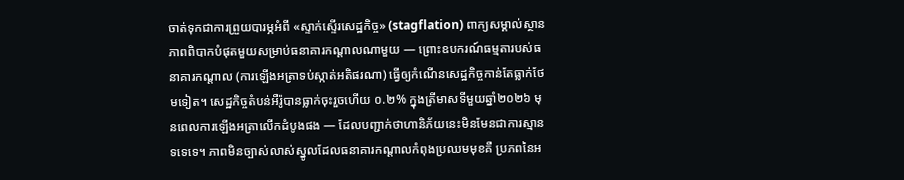ចាត់ទុកជាការព្រួយបារម្ភអំពី «ស្ទាក់ស្ទើរសេដ្ឋកិច្ច» (stagflation) ពាក្យសម្គាល់ស្ថានភាពពិបាកបំផុតមួយសម្រាប់ធនាគារកណ្តាលណាមួយ — ព្រោះឧបករណ៍ធម្មតារបស់ធនាគារកណ្តាល (ការឡើងអត្រាទប់ស្កាត់អតិផរណា) ធ្វើឲ្យកំណើនសេដ្ឋកិច្ចកាន់តែធ្លាក់ថែមទៀត។ សេដ្ឋកិច្ចតំបន់អឺរ៉ូបានធ្លាក់ចុះរួចហើយ ០.២% ក្នុងត្រីមាសទីមួយឆ្នាំ២០២៦ មុនពេលការឡើងអត្រាលើកដំបូងផង — ដែលបញ្ជាក់ថាហានិភ័យនេះមិនមែនជាការស្មានទទេទេ។ ភាពមិនច្បាស់លាស់ស្នូលដែលធនាគារកណ្តាលកំពុងប្រឈមមុខគឺ ប្រភពនៃអ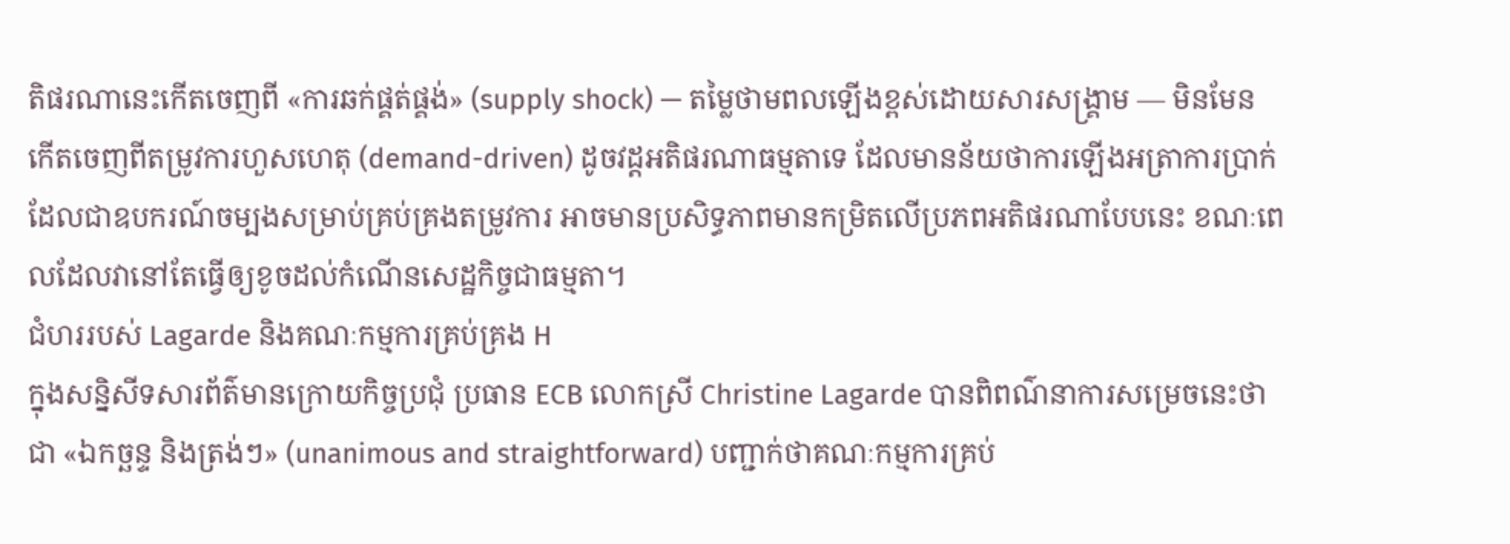តិផរណានេះកើតចេញពី «ការឆក់ផ្គត់ផ្គង់» (supply shock) — តម្លៃថាមពលឡើងខ្ពស់ដោយសារសង្គ្រាម — មិនមែនកើតចេញពីតម្រូវការហួសហេតុ (demand-driven) ដូចវដ្តអតិផរណាធម្មតាទេ ដែលមានន័យថាការឡើងអត្រាការប្រាក់ ដែលជាឧបករណ៍ចម្បងសម្រាប់គ្រប់គ្រងតម្រូវការ អាចមានប្រសិទ្ធភាពមានកម្រិតលើប្រភពអតិផរណាបែបនេះ ខណៈពេលដែលវានៅតែធ្វើឲ្យខូចដល់កំណើនសេដ្ឋកិច្ចជាធម្មតា។
ជំហររបស់ Lagarde និងគណៈកម្មការគ្រប់គ្រង H
ក្នុងសន្និសីទសារព័ត៌មានក្រោយកិច្ចប្រជុំ ប្រធាន ECB លោកស្រី Christine Lagarde បានពិពណ៌នាការសម្រេចនេះថាជា «ឯកច្ឆន្ទ និងត្រង់ៗ» (unanimous and straightforward) បញ្ជាក់ថាគណៈកម្មការគ្រប់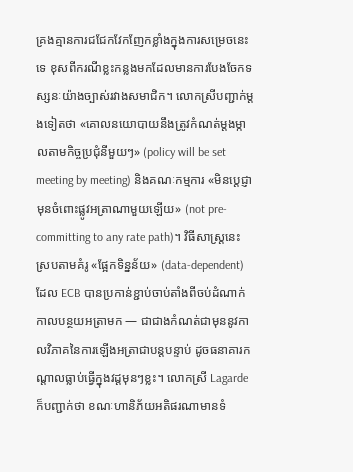គ្រងគ្មានការជជែកវែកញែកខ្លាំងក្នុងការសម្រេចនេះទេ ខុសពីករណីខ្លះកន្លងមកដែលមានការបែងចែកទស្សនៈយ៉ាងច្បាស់រវាងសមាជិក។ លោកស្រីបញ្ជាក់ម្តងទៀតថា «គោលនយោបាយនឹងត្រូវកំណត់ម្តងម្កាលតាមកិច្ចប្រជុំនីមួយៗ» (policy will be set meeting by meeting) និងគណៈកម្មការ «មិនប្តេជ្ញាមុនចំពោះផ្លូវអត្រាណាមួយឡើយ» (not pre-committing to any rate path)។ វិធីសាស្ត្រនេះស្របតាមគំរូ «ផ្អែកទិន្នន័យ» (data-dependent) ដែល ECB បានប្រកាន់ខ្ជាប់ចាប់តាំងពីចប់ដំណាក់កាលបន្ថយអត្រាមក — ជាជាងកំណត់ជាមុននូវកាលវិភាគនៃការឡើងអត្រាជាបន្តបន្ទាប់ ដូចធនាគារកណ្តាលធ្លាប់ធ្វើក្នុងវដ្តមុនៗខ្លះ។ លោកស្រី Lagarde ក៏បញ្ជាក់ថា ខណៈហានិភ័យអតិផរណាមានទំ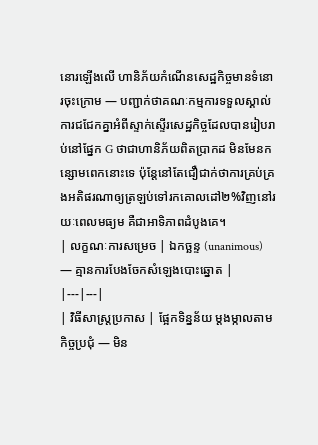នោរឡើងលើ ហានិភ័យកំណើនសេដ្ឋកិច្ចមានទំនោរចុះក្រោម — បញ្ជាក់ថាគណៈកម្មការទទួលស្គាល់ការជជែកគ្នាអំពីស្ទាក់ស្ទើរសេដ្ឋកិច្ចដែលបានរៀបរាប់នៅផ្នែក G ថាជាហានិភ័យពិតប្រាកដ មិនមែនកន្សោមពេកនោះទេ ប៉ុន្តែនៅតែជឿជាក់ថាការគ្រប់គ្រងអតិផរណាឲ្យត្រឡប់ទៅរកគោលដៅ២%វិញនៅរយៈពេលមធ្យម គឺជាអាទិភាពដំបូងគេ។
| លក្ខណៈការសម្រេច | ឯកច្ឆន្ទ (unanimous) — គ្មានការបែងចែកសំឡេងបោះឆ្នោត |
|---|---|
| វិធីសាស្ត្រប្រកាស | ផ្អែកទិន្នន័យ ម្តងម្កាលតាមកិច្ចប្រជុំ — មិន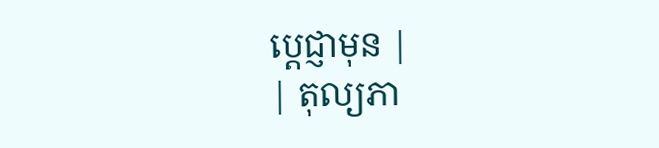ប្តេជ្ញាមុន |
| តុល្យភា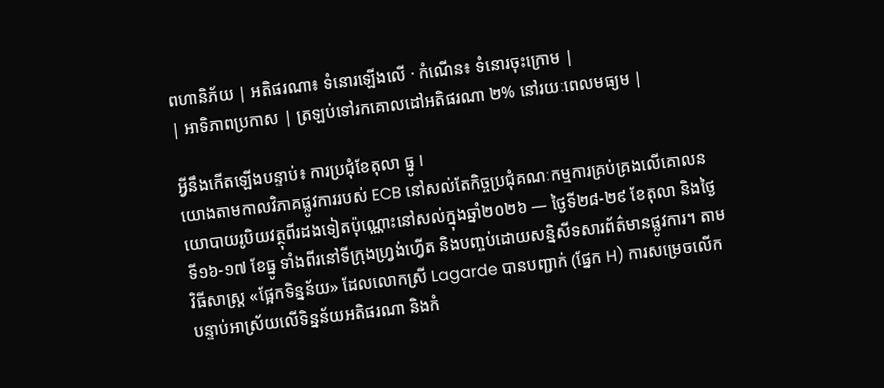ពហានិភ័យ | អតិផរណា៖ ទំនោរឡើងលើ · កំណើន៖ ទំនោរចុះក្រោម |
| អាទិភាពប្រកាស | ត្រឡប់ទៅរកគោលដៅអតិផរណា ២% នៅរយៈពេលមធ្យម |

អ្វីនឹងកើតឡើងបន្ទាប់៖ ការប្រជុំខែតុលា ធ្នូ I
យោងតាមកាលវិភាគផ្លូវការរបស់ ECB នៅសល់តែកិច្ចប្រជុំគណៈកម្មការគ្រប់គ្រងលើគោលនយោបាយរូបិយវត្ថុពីរដងទៀតប៉ុណ្ណោះនៅសល់ក្នុងឆ្នាំ២០២៦ — ថ្ងៃទី២៨-២៩ ខែតុលា និងថ្ងៃទី១៦-១៧ ខែធ្នូ ទាំងពីរនៅទីក្រុងហ្វ្រង់ហ្វើត និងបញ្ចប់ដោយសន្និសីទសារព័ត៌មានផ្លូវការ។ តាមវិធីសាស្ត្រ «ផ្អែកទិន្នន័យ» ដែលលោកស្រី Lagarde បានបញ្ជាក់ (ផ្នែក H) ការសម្រេចលើកបន្ទាប់អាស្រ័យលើទិន្នន័យអតិផរណា និងកំ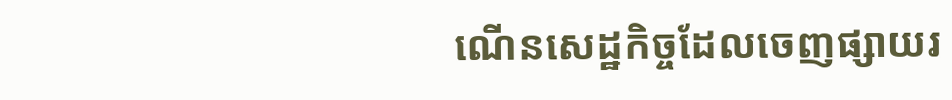ណើនសេដ្ឋកិច្ចដែលចេញផ្សាយរ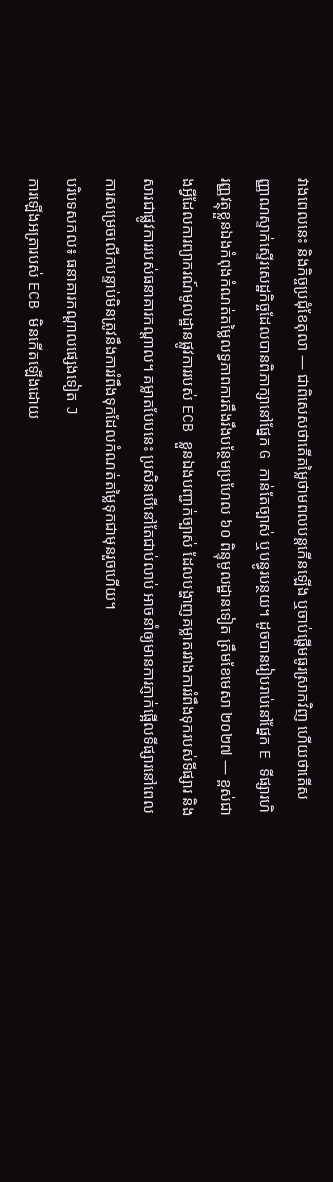វាងពេលនេះ និងកិច្ចប្រជុំខែតុលា — ជាពិសេសថាតើតម្លៃថាមពលបន្តកើនឡើង ឬចាប់ផ្តើមធូរស្រាកវិញ ហើយថាតើសញ្ញាណស្ទាក់ស្ទើរសេដ្ឋកិច្ចដែលបានពិភាក្សានៅផ្នែក G កាន់តែច្បាស់ ឬបន្ធូរបន្ថយ។ ដូចបានរៀបរាប់នៅផ្នែក E ទីផ្សារហិរញ្ញវត្ថុខ្លួនឯងកំពុងកំណត់តម្លៃលទ្ធភាពការតឹងរឹងបន្ថែមប្រហែល ៦០ ពិន្ទុមូលដ្ឋានទៀត ត្រឹមខែមេសា ២០២៧ — ខ្ពស់ជាងអ្វីដែលការព្យាករណ៍មូលដ្ឋានផ្លូវការរបស់ ECB ខ្លួនឯងបញ្ជាក់ច្បាស់ ដែលបង្ហាញគម្លាតរវាងការរំពឹងទុករបស់ទីផ្សារ និងសារជាផ្លូវការរបស់ធនាគារកណ្តាល។ គម្លាតបែបនេះ ប្រសិនបើនៅតែជាប់លាប់ អាចនាំឲ្យមានការភ្ញាក់ផ្អើលទីផ្សារនៅពេលការសម្រេចលើកបន្ទាប់មិនត្រូវនឹងការរំពឹងទុកដែលកំណត់តម្លៃទុកជាមុនរួចហើយ។
បរិបទសកល៖ ធនាគារកណ្តាលផ្សេងទៀត J
ការឡើងអត្រារបស់ ECB មិនកើតឡើងដោយ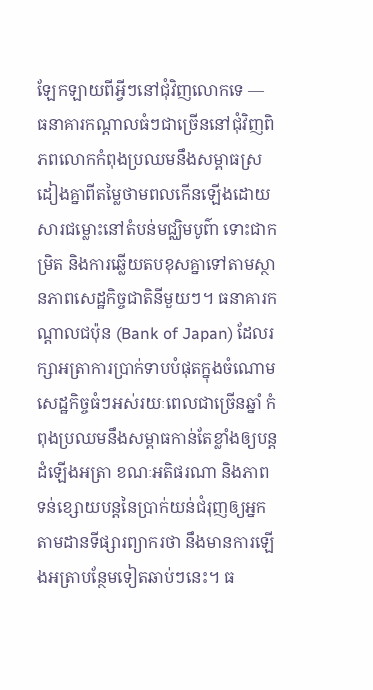ឡែកឡាយពីអ្វីៗនៅជុំវិញលោកទេ — ធនាគារកណ្តាលធំៗជាច្រើននៅជុំវិញពិភពលោកកំពុងប្រឈមនឹងសម្ពាធស្រដៀងគ្នាពីតម្លៃថាមពលកើនឡើងដោយសារជម្លោះនៅតំបន់មជ្ឈិមបូព៌ា ទោះជាកម្រិត និងការឆ្លើយតបខុសគ្នាទៅតាមស្ថានភាពសេដ្ឋកិច្ចជាតិនីមួយៗ។ ធនាគារកណ្តាលជប៉ុន (Bank of Japan) ដែលរក្សាអត្រាការប្រាក់ទាបបំផុតក្នុងចំណោមសេដ្ឋកិច្ចធំៗអស់រយៈពេលជាច្រើនឆ្នាំ កំពុងប្រឈមនឹងសម្ពាធកាន់តែខ្លាំងឲ្យបន្តដំឡើងអត្រា ខណៈអតិផរណា និងភាពទន់ខ្សោយបន្តនៃប្រាក់យន់ជំរុញឲ្យអ្នកតាមដានទីផ្សារព្យាករថា នឹងមានការឡើងអត្រាបន្ថែមទៀតឆាប់ៗនេះ។ ធ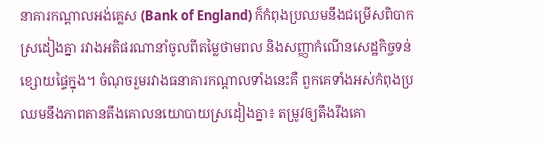នាគារកណ្តាលអង់គ្លេស (Bank of England) ក៏កំពុងប្រឈមនឹងជម្រើសពិបាកស្រដៀងគ្នា រវាងអតិផរណានាំចូលពីតម្លៃថាមពល និងសញ្ញាកំណើនសេដ្ឋកិច្ចទន់ខ្សោយផ្ទៃក្នុង។ ចំណុចរួមរវាងធនាគារកណ្តាលទាំងនេះគឺ ពួកគេទាំងអស់កំពុងប្រឈមនឹងភាពតានតឹងគោលនយោបាយស្រដៀងគ្នា៖ តម្រូវឲ្យតឹងរឹងគោ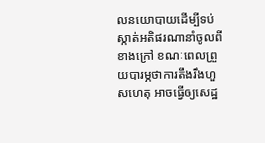លនយោបាយដើម្បីទប់ស្កាត់អតិផរណានាំចូលពីខាងក្រៅ ខណៈពេលព្រួយបារម្ភថាការតឹងរឹងហួសហេតុ អាចធ្វើឲ្យសេដ្ឋ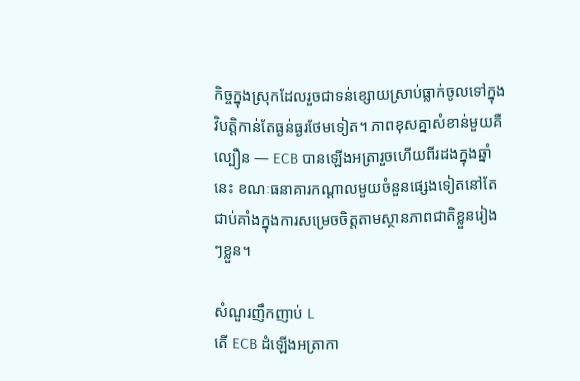កិច្ចក្នុងស្រុកដែលរួចជាទន់ខ្សោយស្រាប់ធ្លាក់ចូលទៅក្នុងវិបត្តិកាន់តែធ្ងន់ធ្ងរថែមទៀត។ ភាពខុសគ្នាសំខាន់មួយគឺល្បឿន — ECB បានឡើងអត្រារួចហើយពីរដងក្នុងឆ្នាំនេះ ខណៈធនាគារកណ្តាលមួយចំនួនផ្សេងទៀតនៅតែជាប់គាំងក្នុងការសម្រេចចិត្តតាមស្ថានភាពជាតិខ្លួនរៀងៗខ្លួន។

សំណួរញឹកញាប់ L
តើ ECB ដំឡើងអត្រាកា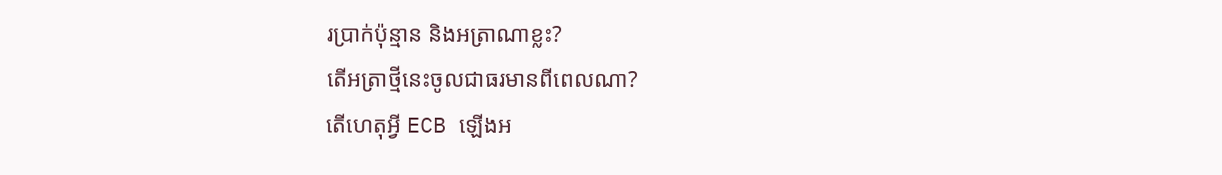រប្រាក់ប៉ុន្មាន និងអត្រាណាខ្លះ?
តើអត្រាថ្មីនេះចូលជាធរមានពីពេលណា?
តើហេតុអ្វី ECB ឡើងអ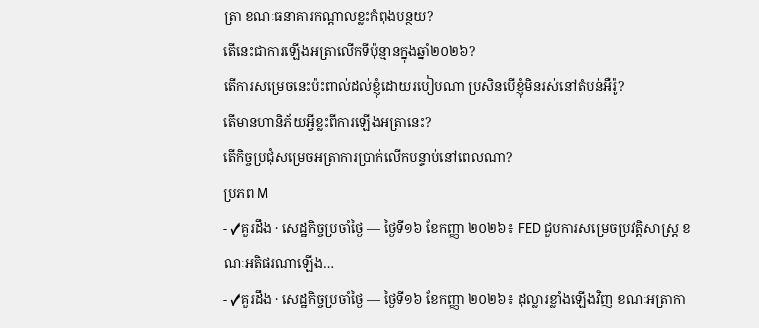ត្រា ខណៈធនាគារកណ្តាលខ្លះកំពុងបន្ថយ?
តើនេះជាការឡើងអត្រាលើកទីប៉ុន្មានក្នុងឆ្នាំ២០២៦?
តើការសម្រេចនេះប៉ះពាល់ដល់ខ្ញុំដោយរបៀបណា ប្រសិនបើខ្ញុំមិនរស់នៅតំបន់អឺរ៉ូ?
តើមានហានិភ័យអ្វីខ្លះពីការឡើងអត្រានេះ?
តើកិច្ចប្រជុំសម្រេចអត្រាការប្រាក់លើកបន្ទាប់នៅពេលណា?
ប្រភព M
- ✓គួរដឹង · សេដ្ឋកិច្ចប្រចាំថ្ងៃ — ថ្ងៃទី១៦ ខែកញ្ញា ២០២៦៖ FED ជួបការសម្រេចប្រវត្តិសាស្ត្រ ខណៈអតិផរណាឡើង…
- ✓គួរដឹង · សេដ្ឋកិច្ចប្រចាំថ្ងៃ — ថ្ងៃទី១៦ ខែកញ្ញា ២០២៦៖ ដុល្លារខ្លាំងឡើងវិញ ខណៈអត្រាកា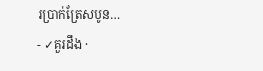រប្រាក់ត្រែសបូន…
- ✓គួរដឹង ·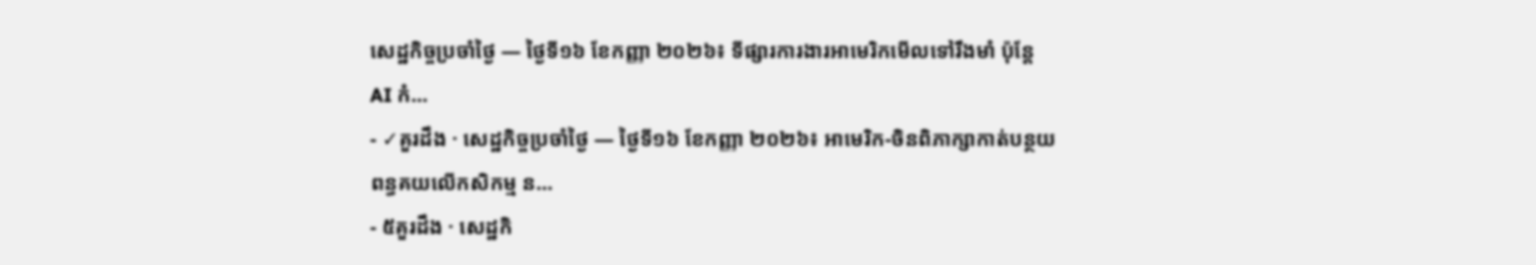សេដ្ឋកិច្ចប្រចាំថ្ងៃ — ថ្ងៃទី១៦ ខែកញ្ញា ២០២៦៖ ទីផ្សារការងារអាមេរិកមើលទៅរឹងមាំ ប៉ុន្តែ AI កំ…
- ✓គួរដឹង · សេដ្ឋកិច្ចប្រចាំថ្ងៃ — ថ្ងៃទី១៦ ខែកញ្ញា ២០២៦៖ អាមេរិក-ចិនពិភាក្សាកាត់បន្ថយពន្ធគយលើកសិកម្ម ន…
- ៥គួរដឹង · សេដ្ឋកិ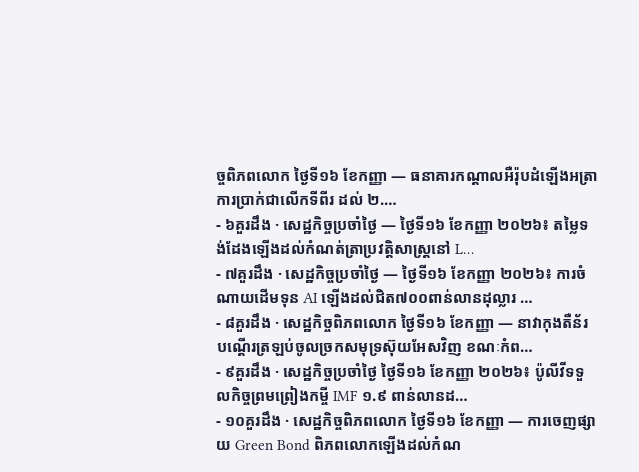ច្ចពិភពលោក ថ្ងៃទី១៦ ខែកញ្ញា — ធនាគារកណ្តាលអឺរ៉ុបដំឡើងអត្រាការប្រាក់ជាលើកទីពីរ ដល់ ២.…
- ៦គួរដឹង · សេដ្ឋកិច្ចប្រចាំថ្ងៃ — ថ្ងៃទី១៦ ខែកញ្ញា ២០២៦៖ តម្លៃទង់ដែងឡើងដល់កំណត់ត្រាប្រវត្តិសាស្ត្រនៅ L…
- ៧គួរដឹង · សេដ្ឋកិច្ចប្រចាំថ្ងៃ — ថ្ងៃទី១៦ ខែកញ្ញា ២០២៦៖ ការចំណាយដើមទុន AI ឡើងដល់ជិត៧០០ពាន់លានដុល្លារ …
- ៨គួរដឹង · សេដ្ឋកិច្ចពិភពលោក ថ្ងៃទី១៦ ខែកញ្ញា — នាវាកុងតឺន័របណ្តើរត្រឡប់ចូលច្រកសមុទ្រស៊ុយអែសវិញ ខណៈកំព…
- ៩គួរដឹង · សេដ្ឋកិច្ចប្រចាំថ្ងៃ ថ្ងៃទី១៦ ខែកញ្ញា ២០២៦៖ ប៉ូលីវីទទួលកិច្ចព្រមព្រៀងកម្ចី IMF ១.៩ ពាន់លានដ…
- ១០គួរដឹង · សេដ្ឋកិច្ចពិភពលោក ថ្ងៃទី១៦ ខែកញ្ញា — ការចេញផ្សាយ Green Bond ពិភពលោកឡើងដល់កំណ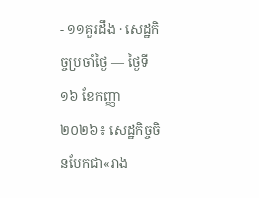- ១១គួរដឹង · សេដ្ឋកិច្ចប្រចាំថ្ងៃ — ថ្ងៃទី១៦ ខែកញ្ញា ២០២៦៖ សេដ្ឋកិច្ចចិនបែកជា«រាង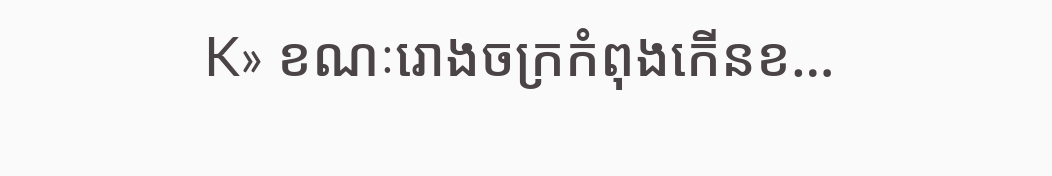K» ខណៈរោងចក្រកំពុងកើនខ…